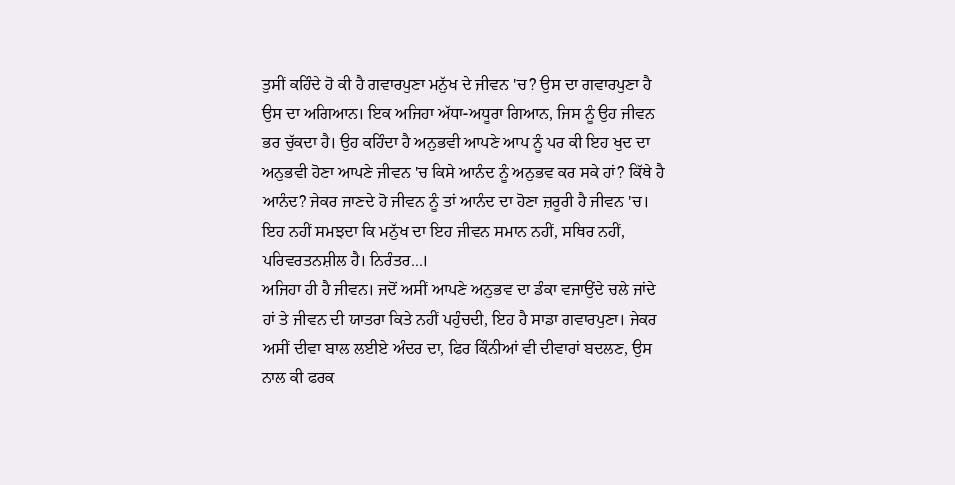ਤੁਸੀਂ ਕਹਿੰਦੇ ਹੋ ਕੀ ਹੈ ਗਵਾਰਪੁਣਾ ਮਨੁੱਖ ਦੇ ਜੀਵਨ 'ਚ? ਉਸ ਦਾ ਗਵਾਰਪੁਣਾ ਹੈ ਉਸ ਦਾ ਅਗਿਆਨ। ਇਕ ਅਜਿਹਾ ਅੱਧਾ-ਅਧੂਰਾ ਗਿਆਨ, ਜਿਸ ਨੂੰ ਉਹ ਜੀਵਨ ਭਰ ਚੁੱਕਦਾ ਹੈ। ਉਹ ਕਹਿੰਦਾ ਹੈ ਅਨੁਭਵੀ ਆਪਣੇ ਆਪ ਨੂੰ ਪਰ ਕੀ ਇਹ ਖੁਦ ਦਾ ਅਨੁਭਵੀ ਹੋਣਾ ਆਪਣੇ ਜੀਵਨ 'ਚ ਕਿਸੇ ਆਨੰਦ ਨੂੰ ਅਨੁਭਵ ਕਰ ਸਕੇ ਹਾਂ? ਕਿੱਥੇ ਹੈ ਆਨੰਦ? ਜੇਕਰ ਜਾਣਦੇ ਹੋ ਜੀਵਨ ਨੂੰ ਤਾਂ ਆਨੰਦ ਦਾ ਹੋਣਾ ਜ਼ਰੂਰੀ ਹੈ ਜੀਵਨ 'ਚ। ਇਹ ਨਹੀਂ ਸਮਝਦਾ ਕਿ ਮਨੁੱਖ ਦਾ ਇਹ ਜੀਵਨ ਸਮਾਨ ਨਹੀਂ, ਸਥਿਰ ਨਹੀਂ, ਪਰਿਵਰਤਨਸ਼ੀਲ ਹੈ। ਨਿਰੰਤਰ...।
ਅਜਿਹਾ ਹੀ ਹੈ ਜੀਵਨ। ਜਦੋਂ ਅਸੀਂ ਆਪਣੇ ਅਨੁਭਵ ਦਾ ਡੰਕਾ ਵਜਾਉਂਦੇ ਚਲੇ ਜਾਂਦੇ ਹਾਂ ਤੇ ਜੀਵਨ ਦੀ ਯਾਤਰਾ ਕਿਤੇ ਨਹੀਂ ਪਹੁੰਚਦੀ, ਇਹ ਹੈ ਸਾਡਾ ਗਵਾਰਪੁਣਾ। ਜੇਕਰ ਅਸੀਂ ਦੀਵਾ ਬਾਲ ਲਈਏ ਅੰਦਰ ਦਾ, ਫਿਰ ਕਿੰਨੀਆਂ ਵੀ ਦੀਵਾਰਾਂ ਬਦਲਣ, ਉਸ ਨਾਲ ਕੀ ਫਰਕ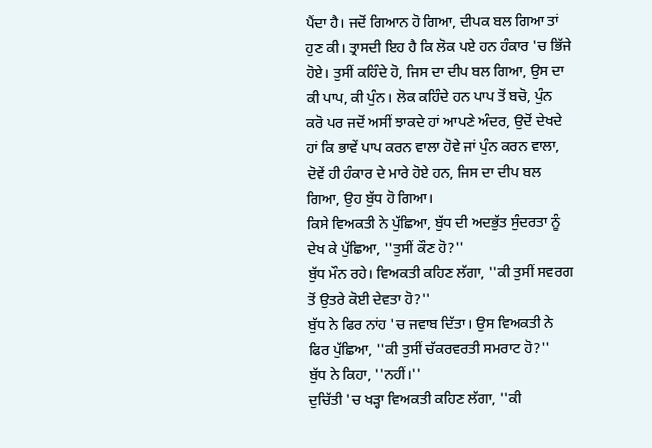ਪੈਂਦਾ ਹੈ। ਜਦੋਂ ਗਿਆਨ ਹੋ ਗਿਆ, ਦੀਪਕ ਬਲ ਗਿਆ ਤਾਂ ਹੁਣ ਕੀ। ਤ੍ਰਾਸਦੀ ਇਹ ਹੈ ਕਿ ਲੋਕ ਪਏ ਹਨ ਹੰਕਾਰ 'ਚ ਭਿੱਜੇ ਹੋਏ। ਤੁਸੀਂ ਕਹਿੰਦੇ ਹੋ, ਜਿਸ ਦਾ ਦੀਪ ਬਲ ਗਿਆ, ਉਸ ਦਾ ਕੀ ਪਾਪ, ਕੀ ਪੁੰਨ। ਲੋਕ ਕਹਿੰਦੇ ਹਨ ਪਾਪ ਤੋਂ ਬਚੋ, ਪੁੰਨ ਕਰੋ ਪਰ ਜਦੋਂ ਅਸੀਂ ਝਾਕਦੇ ਹਾਂ ਆਪਣੇ ਅੰਦਰ, ਉਦੋਂ ਦੇਖਦੇ ਹਾਂ ਕਿ ਭਾਵੇਂ ਪਾਪ ਕਰਨ ਵਾਲਾ ਹੋਵੇ ਜਾਂ ਪੁੰਨ ਕਰਨ ਵਾਲਾ, ਦੋਵੇਂ ਹੀ ਹੰਕਾਰ ਦੇ ਮਾਰੇ ਹੋਏ ਹਨ, ਜਿਸ ਦਾ ਦੀਪ ਬਲ ਗਿਆ, ਉਹ ਬੁੱਧ ਹੋ ਗਿਆ।
ਕਿਸੇ ਵਿਅਕਤੀ ਨੇ ਪੁੱਛਿਆ, ਬੁੱਧ ਦੀ ਅਦਭੁੱਤ ਸੁੰਦਰਤਾ ਨੂੰ ਦੇਖ ਕੇ ਪੁੱਛਿਆ, ''ਤੁਸੀਂ ਕੌਣ ਹੋ?''
ਬੁੱਧ ਮੌਨ ਰਹੇ। ਵਿਅਕਤੀ ਕਹਿਣ ਲੱਗਾ, ''ਕੀ ਤੁਸੀਂ ਸਵਰਗ ਤੋਂ ਉਤਰੇ ਕੋਈ ਦੇਵਤਾ ਹੋ?''
ਬੁੱਧ ਨੇ ਫਿਰ ਨਾਂਹ 'ਚ ਜਵਾਬ ਦਿੱਤਾ। ਉਸ ਵਿਅਕਤੀ ਨੇ ਫਿਰ ਪੁੱਛਿਆ, ''ਕੀ ਤੁਸੀਂ ਚੱਕਰਵਰਤੀ ਸਮਰਾਟ ਹੋ?''
ਬੁੱਧ ਨੇ ਕਿਹਾ, ''ਨਹੀਂ।''
ਦੁਚਿੱਤੀ 'ਚ ਖੜ੍ਹਾ ਵਿਅਕਤੀ ਕਹਿਣ ਲੱਗਾ, ''ਕੀ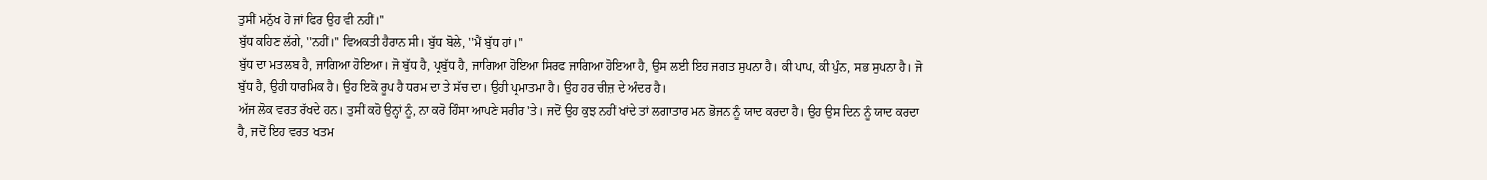ਤੁਸੀਂ ਮਨੁੱਖ ਹੋ ਜਾਂ ਫਿਰ ਉਹ ਵੀ ਨਹੀਂ।''
ਬੁੱਧ ਕਹਿਣ ਲੱਗੇ, ''ਨਹੀਂ।'' ਵਿਅਕਤੀ ਹੈਰਾਨ ਸੀ। ਬੁੱਧ ਬੋਲੇ, ''ਮੈਂ ਬੁੱਧ ਹਾਂ।''
ਬੁੱਧ ਦਾ ਮਤਲਬ ਹੈ, ਜਾਗਿਆ ਹੋਇਆ। ਜੋ ਬੁੱਧ ਹੈ, ਪ੍ਰਬੁੱਧ ਹੈ, ਜਾਗਿਆ ਹੋਇਆ ਸਿਰਫ ਜਾਗਿਆ ਹੋਇਆ ਹੈ, ਉਸ ਲਈ ਇਹ ਜਗਤ ਸੁਪਨਾ ਹੈ। ਕੀ ਪਾਪ, ਕੀ ਪੁੰਨ, ਸਭ ਸੁਪਨਾ ਹੈ। ਜੋ ਬੁੱਧ ਹੈ, ਉਹੀ ਧਾਰਮਿਕ ਹੈ। ਉਹ ਇਕੋ ਰੂਪ ਹੈ ਧਰਮ ਦਾ ਤੇ ਸੱਚ ਦਾ। ਉਹੀ ਪ੍ਰਮਾਤਮਾ ਹੈ। ਉਹ ਹਰ ਚੀਜ਼ ਦੇ ਅੰਦਰ ਹੈ।
ਅੱਜ ਲੋਕ ਵਰਤ ਰੱਖਦੇ ਹਨ। ਤੁਸੀਂ ਕਹੋ ਉਨ੍ਹਾਂ ਨੂੰ, ਨਾ ਕਰੋ ਹਿੰਸਾ ਆਪਣੇ ਸਰੀਰ 'ਤੇ। ਜਦੋਂ ਉਹ ਕੁਝ ਨਹੀਂ ਖਾਂਦੇ ਤਾਂ ਲਗਾਤਾਰ ਮਨ ਭੋਜਨ ਨੂੰ ਯਾਦ ਕਰਦਾ ਹੈ। ਉਹ ਉਸ ਦਿਨ ਨੂੰ ਯਾਦ ਕਰਦਾ ਹੈ, ਜਦੋਂ ਇਹ ਵਰਤ ਖਤਮ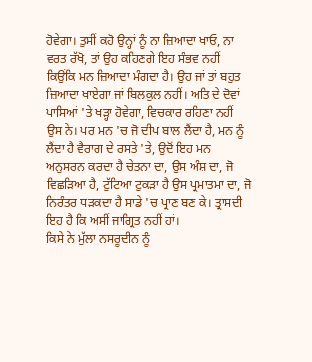ਹੋਵੇਗਾ। ਤੁਸੀਂ ਕਹੋ ਉਨ੍ਹਾਂ ਨੂੰ ਨਾ ਜ਼ਿਆਦਾ ਖਾਓ, ਨਾ ਵਰਤ ਰੱਖੋ, ਤਾਂ ਉਹ ਕਹਿਣਗੇ ਇਹ ਸੰਭਵ ਨਹੀਂ ਕਿਉਂਕਿ ਮਨ ਜ਼ਿਆਦਾ ਮੰਗਦਾ ਹੈ। ਉਹ ਜਾਂ ਤਾਂ ਬਹੁਤ ਜ਼ਿਆਦਾ ਖਾਏਗਾ ਜਾਂ ਬਿਲਕੁਲ ਨਹੀਂ। ਅਤਿ ਦੇ ਦੋਵਾਂ ਪਾਸਿਆਂ 'ਤੇ ਖੜ੍ਹਾ ਹੋਵੇਗਾ, ਵਿਚਕਾਰ ਰਹਿਣਾ ਨਹੀਂ ਉਸ ਨੇ। ਪਰ ਮਨ 'ਚ ਜੋ ਦੀਪ ਬਾਲ ਲੈਂਦਾ ਹੈ, ਮਨ ਨੂੰ ਲੈਂਦਾ ਹੈ ਵੈਰਾਗ ਦੇ ਰਸਤੇ 'ਤੇ, ਉਦੋਂ ਇਹ ਮਨ ਅਨੁਸਰਨ ਕਰਦਾ ਹੈ ਚੇਤਨਾ ਦਾ, ਉਸ ਅੰਸ਼ ਦਾ, ਜੋ ਵਿਛੜਿਆ ਹੈ, ਟੁੱਟਿਆ ਟੁਕੜਾ ਹੈ ਉਸ ਪ੍ਰਮਾਤਮਾ ਦਾ, ਜੋ ਨਿਰੰਤਰ ਧੜਕਦਾ ਹੈ ਸਾਡੇ 'ਚ ਪ੍ਰਾਣ ਬਣ ਕੇ। ਤ੍ਰਾਸਦੀ ਇਹ ਹੈ ਕਿ ਅਸੀਂ ਜਾਗ੍ਰਿਤ ਨਹੀਂ ਹਾਂ।
ਕਿਸੇ ਨੇ ਮੁੱਲਾ ਨਸਰੂਦੀਨ ਨੂੰ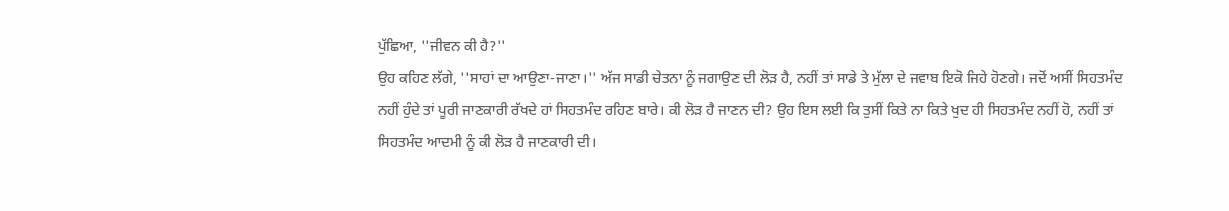ਪੁੱਛਿਆ, ''ਜੀਵਨ ਕੀ ਹੈ?''
ਉਹ ਕਹਿਣ ਲੱਗੇ, ''ਸਾਹਾਂ ਦਾ ਆਉਣਾ-ਜਾਣਾ।'' ਅੱਜ ਸਾਡੀ ਚੇਤਨਾ ਨੂੰ ਜਗਾਉਣ ਦੀ ਲੋੜ ਹੈ, ਨਹੀਂ ਤਾਂ ਸਾਡੇ ਤੇ ਮੁੱਲਾ ਦੇ ਜਵਾਬ ਇਕੋ ਜਿਹੇ ਹੋਣਗੇ। ਜਦੋਂ ਅਸੀਂ ਸਿਹਤਮੰਦ ਨਹੀਂ ਹੁੰਦੇ ਤਾਂ ਪੂਰੀ ਜਾਣਕਾਰੀ ਰੱਖਦੇ ਹਾਂ ਸਿਹਤਮੰਦ ਰਹਿਣ ਬਾਰੇ। ਕੀ ਲੋੜ ਹੈ ਜਾਣਨ ਦੀ? ਉਹ ਇਸ ਲਈ ਕਿ ਤੁਸੀਂ ਕਿਤੇ ਨਾ ਕਿਤੇ ਖੁਦ ਹੀ ਸਿਹਤਮੰਦ ਨਹੀਂ ਹੋ, ਨਹੀਂ ਤਾਂ ਸਿਹਤਮੰਦ ਆਦਮੀ ਨੂੰ ਕੀ ਲੋੜ ਹੈ ਜਾਣਕਾਰੀ ਦੀ।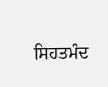ਸਿਹਤਮੰਦ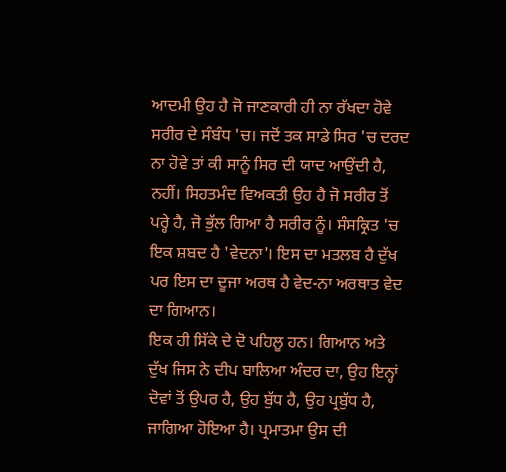ਆਦਮੀ ਉਹ ਹੈ ਜੋ ਜਾਣਕਾਰੀ ਹੀ ਨਾ ਰੱਖਦਾ ਹੋਵੇ ਸਰੀਰ ਦੇ ਸੰਬੰਧ 'ਚ। ਜਦੋਂ ਤਕ ਸਾਡੇ ਸਿਰ 'ਚ ਦਰਦ ਨਾ ਹੋਵੇ ਤਾਂ ਕੀ ਸਾਨੂੰ ਸਿਰ ਦੀ ਯਾਦ ਆਉਂਦੀ ਹੈ, ਨਹੀਂ। ਸਿਹਤਮੰਦ ਵਿਅਕਤੀ ਉਹ ਹੈ ਜੋ ਸਰੀਰ ਤੋਂ ਪਰ੍ਹੇ ਹੈ, ਜੋ ਭੁੱਲ ਗਿਆ ਹੈ ਸਰੀਰ ਨੂੰ। ਸੰਸਕ੍ਰਿਤ 'ਚ ਇਕ ਸ਼ਬਦ ਹੈ 'ਵੇਦਨਾ'। ਇਸ ਦਾ ਮਤਲਬ ਹੈ ਦੁੱਖ ਪਰ ਇਸ ਦਾ ਦੂਜਾ ਅਰਥ ਹੈ ਵੇਦ-ਨਾ ਅਰਥਾਤ ਵੇਦ ਦਾ ਗਿਆਨ।
ਇਕ ਹੀ ਸਿੱਕੇ ਦੇ ਦੋ ਪਹਿਲੂ ਹਨ। ਗਿਆਨ ਅਤੇ ਦੁੱਖ ਜਿਸ ਨੇ ਦੀਪ ਬਾਲਿਆ ਅੰਦਰ ਦਾ, ਉਹ ਇਨ੍ਹਾਂ ਦੋਵਾਂ ਤੋਂ ਉਪਰ ਹੈ, ਉਹ ਬੁੱਧ ਹੈ, ਉਹ ਪ੍ਰਬੁੱਧ ਹੈ, ਜਾਗਿਆ ਹੋਇਆ ਹੈ। ਪ੍ਰਮਾਤਮਾ ਉਸ ਦੀ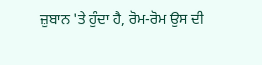ਜ਼ੁਬਾਨ 'ਤੇ ਹੁੰਦਾ ਹੈ, ਰੋਮ-ਰੋਮ ਉਸ ਦੀ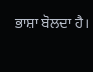ਭਾਸ਼ਾ ਬੋਲਦਾ ਹੈ।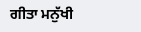ਗੀਤਾ ਮਨੁੱਖੀ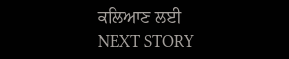ਕਲਿਆਣ ਲਈ
NEXT STORY